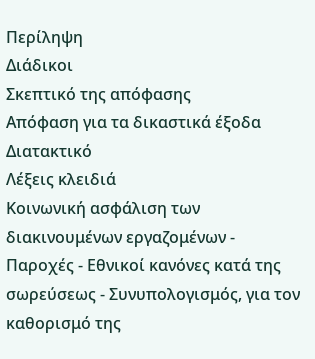Περίληψη
Διάδικοι
Σκεπτικό της απόφασης
Απόφαση για τα δικαστικά έξοδα
Διατακτικό
Λέξεις κλειδιά
Κοινωνική ασφάλιση των διακινουμένων εργαζομένων - Παροχές - Εθνικοί κανόνες κατά της σωρεύσεως - Συνυπολογισμός, για τον καθορισμό της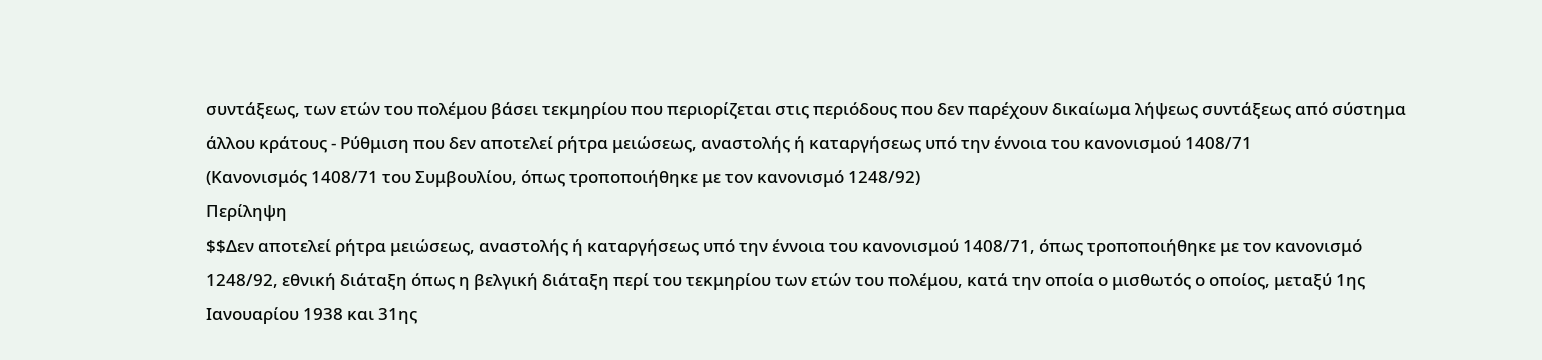συντάξεως, των ετών του πολέμου βάσει τεκμηρίου που περιορίζεται στις περιόδους που δεν παρέχουν δικαίωμα λήψεως συντάξεως από σύστημα άλλου κράτους - Ρύθμιση που δεν αποτελεί ρήτρα μειώσεως, αναστολής ή καταργήσεως υπό την έννοια του κανονισμού 1408/71
(Κανονισμός 1408/71 του Συμβουλίου, όπως τροποποιήθηκε με τον κανονισμό 1248/92)
Περίληψη
$$Δεν αποτελεί ρήτρα μειώσεως, αναστολής ή καταργήσεως υπό την έννοια του κανονισμού 1408/71, όπως τροποποιήθηκε με τον κανονισμό 1248/92, εθνική διάταξη όπως η βελγική διάταξη περί του τεκμηρίου των ετών του πολέμου, κατά την οποία ο μισθωτός ο οποίος, μεταξύ 1ης Ιανουαρίου 1938 και 31ης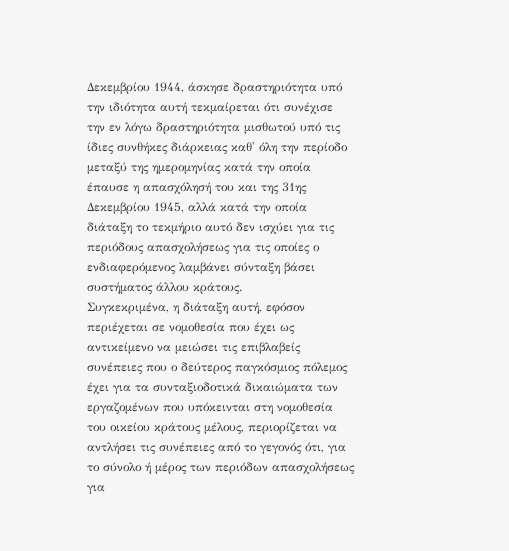Δεκεμβρίου 1944, άσκησε δραστηριότητα υπό την ιδιότητα αυτή τεκμαίρεται ότι συνέχισε την εν λόγω δραστηριότητα μισθωτού υπό τις ίδιες συνθήκες διάρκειας καθ' όλη την περίοδο μεταξύ της ημερομηνίας κατά την οποία έπαυσε η απασχόλησή του και της 31ης Δεκεμβρίου 1945, αλλά κατά την οποία διάταξη το τεκμήριο αυτό δεν ισχύει για τις περιόδους απασχολήσεως για τις οποίες ο ενδιαφερόμενος λαμβάνει σύνταξη βάσει συστήματος άλλου κράτους.
Συγκεκριμένα, η διάταξη αυτή, εφόσον περιέχεται σε νομοθεσία που έχει ως αντικείμενο να μειώσει τις επιβλαβείς συνέπειες που ο δεύτερος παγκόσμιος πόλεμος έχει για τα συνταξιοδοτικά δικαιώματα των εργαζομένων που υπόκεινται στη νομοθεσία του οικείου κράτους μέλους, περιορίζεται να αντλήσει τις συνέπειες από το γεγονός ότι, για το σύνολο ή μέρος των περιόδων απασχολήσεως για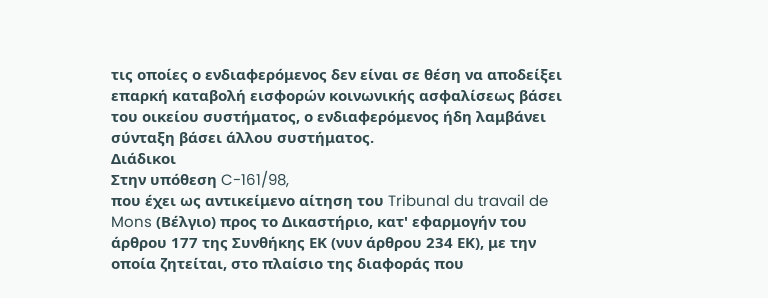τις οποίες ο ενδιαφερόμενος δεν είναι σε θέση να αποδείξει επαρκή καταβολή εισφορών κοινωνικής ασφαλίσεως βάσει του οικείου συστήματος, ο ενδιαφερόμενος ήδη λαμβάνει σύνταξη βάσει άλλου συστήματος.
Διάδικοι
Στην υπόθεση C-161/98,
που έχει ως αντικείμενο αίτηση του Tribunal du travail de Mons (Βέλγιο) προς το Δικαστήριο, κατ' εφαρμογήν του άρθρου 177 της Συνθήκης ΕΚ (νυν άρθρου 234 ΕΚ), με την οποία ζητείται, στο πλαίσιο της διαφοράς που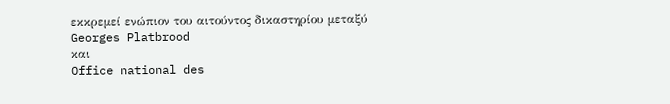εκκρεμεί ενώπιον του αιτούντος δικαστηρίου μεταξύ
Georges Platbrood
και
Office national des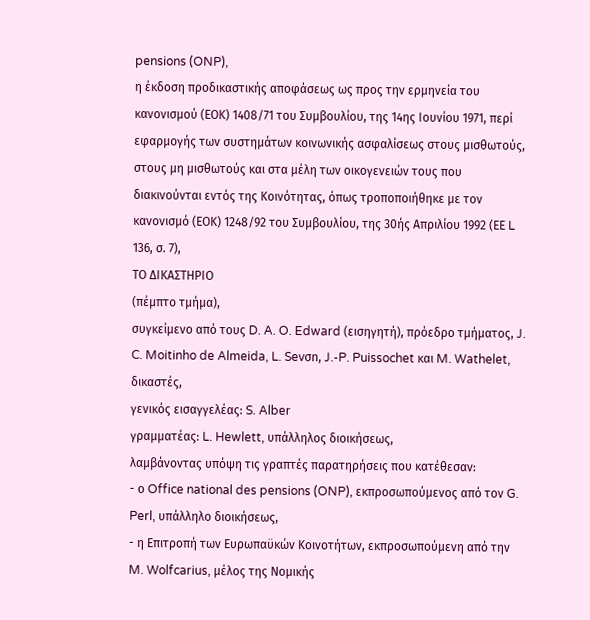pensions (ONP),
η έκδοση προδικαστικής αποφάσεως ως προς την ερμηνεία του κανονισμού (ΕΟΚ) 1408/71 του Συμβουλίου, της 14ης Ιουνίου 1971, περί εφαρμογής των συστημάτων κοινωνικής ασφαλίσεως στους μισθωτούς, στους μη μισθωτούς και στα μέλη των οικογενειών τους που διακινούνται εντός της Κοινότητας, όπως τροποποιήθηκε με τον κανονισμό (ΕΟΚ) 1248/92 του Συμβουλίου, της 30ής Απριλίου 1992 (ΕΕ L 136, σ. 7),
ΤΟ ΔΙΚΑΣΤΗΡΙΟ
(πέμπτο τμήμα),
συγκείμενο από τους D. A. O. Edward (εισηγητή), πρόεδρο τμήματος, J. C. Moitinho de Almeida, L. Sevσn, J.-P. Puissochet και M. Wathelet, δικαστές,
γενικός εισαγγελέας: S. Alber
γραμματέας: L. Hewlett, υπάλληλος διοικήσεως,
λαμβάνοντας υπόψη τις γραπτές παρατηρήσεις που κατέθεσαν:
- ο Office national des pensions (ONP), εκπροσωπούμενος από τον G. Perl, υπάλληλο διοικήσεως,
- η Επιτροπή των Ευρωπαϋκών Κοινοτήτων, εκπροσωπούμενη από την M. Wolfcarius, μέλος της Νομικής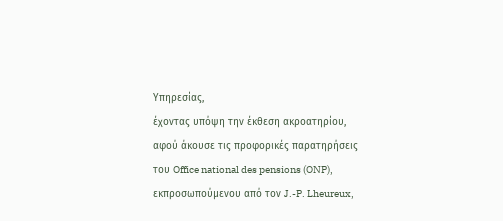Υπηρεσίας,
έχοντας υπόψη την έκθεση ακροατηρίου,
αφού άκουσε τις προφορικές παρατηρήσεις του Office national des pensions (ONP), εκπροσωπούμενου από τον J.-P. Lheureux,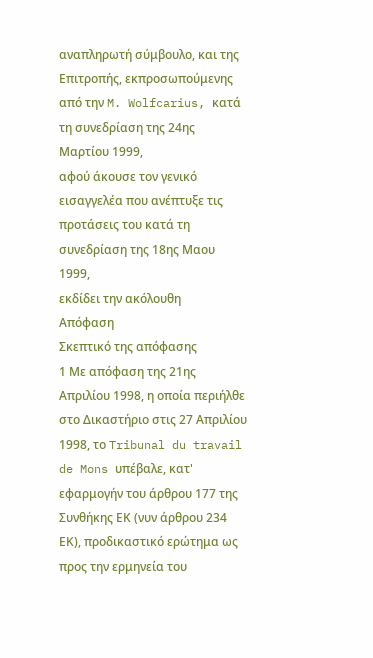αναπληρωτή σύμβουλο, και της Επιτροπής, εκπροσωπούμενης από την M. Wolfcarius, κατά τη συνεδρίαση της 24ης Μαρτίου 1999,
αφού άκουσε τον γενικό εισαγγελέα που ανέπτυξε τις προτάσεις του κατά τη συνεδρίαση της 18ης Μαου 1999,
εκδίδει την ακόλουθη
Απόφαση
Σκεπτικό της απόφασης
1 Με απόφαση της 21ης Απριλίου 1998, η οποία περιήλθε στο Δικαστήριο στις 27 Απριλίου 1998, το Tribunal du travail de Mons υπέβαλε, κατ' εφαρμογήν του άρθρου 177 της Συνθήκης ΕΚ (νυν άρθρου 234 ΕΚ), προδικαστικό ερώτημα ως προς την ερμηνεία του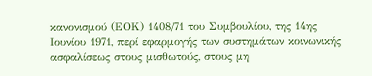κανονισμού (ΕΟΚ) 1408/71 του Συμβουλίου, της 14ης Ιουνίου 1971, περί εφαρμογής των συστημάτων κοινωνικής ασφαλίσεως στους μισθωτούς, στους μη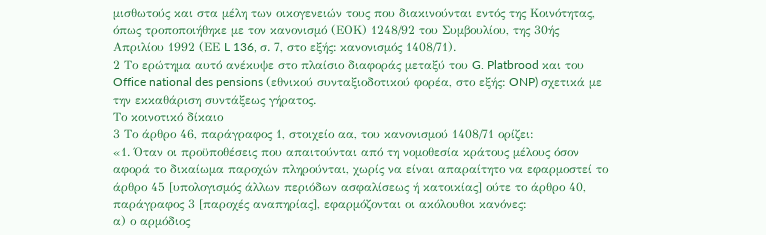μισθωτούς και στα μέλη των οικογενειών τους που διακινούνται εντός της Κοινότητας, όπως τροποποιήθηκε με τον κανονισμό (ΕΟΚ) 1248/92 του Συμβουλίου, της 30ής Απριλίου 1992 (ΕΕ L 136, σ. 7, στο εξής: κανονισμός 1408/71).
2 Το ερώτημα αυτό ανέκυψε στο πλαίσιο διαφοράς μεταξύ του G. Platbrood και του Office national des pensions (εθνικού συνταξιοδοτικού φορέα, στο εξής: ONP) σχετικά με την εκκαθάριση συντάξεως γήρατος.
Το κοινοτικό δίκαιο
3 Το άρθρο 46, παράγραφος 1, στοιχείο αα, του κανονισμού 1408/71 ορίζει:
«1. Όταν οι προϋποθέσεις που απαιτούνται από τη νομοθεσία κράτους μέλους όσον αφορά το δικαίωμα παροχών πληρούνται, χωρίς να είναι απαραίτητο να εφαρμοστεί το άρθρο 45 [υπολογισμός άλλων περιόδων ασφαλίσεως ή κατοικίας] ούτε το άρθρο 40, παράγραφος 3 [παροχές αναπηρίας], εφαρμόζονται οι ακόλουθοι κανόνες:
α) ο αρμόδιος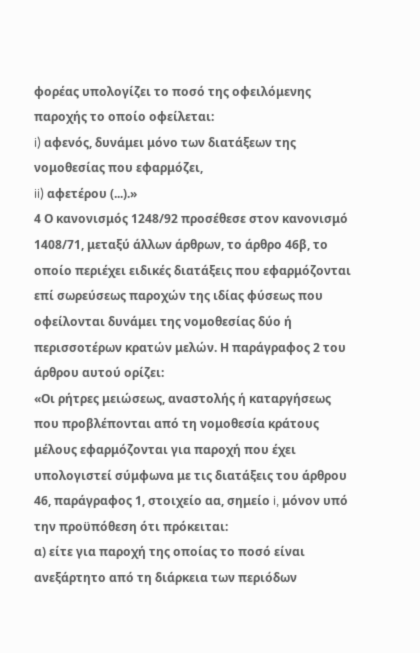φορέας υπολογίζει το ποσό της οφειλόμενης παροχής το οποίο οφείλεται:
i) αφενός, δυνάμει μόνο των διατάξεων της νομοθεσίας που εφαρμόζει,
ii) αφετέρου (...).»
4 Ο κανονισμός 1248/92 προσέθεσε στον κανονισμό 1408/71, μεταξύ άλλων άρθρων, το άρθρο 46β, το οποίο περιέχει ειδικές διατάξεις που εφαρμόζονται επί σωρεύσεως παροχών της ιδίας φύσεως που οφείλονται δυνάμει της νομοθεσίας δύο ή περισσοτέρων κρατών μελών. Η παράγραφος 2 του άρθρου αυτού ορίζει:
«Οι ρήτρες μειώσεως, αναστολής ή καταργήσεως που προβλέπονται από τη νομοθεσία κράτους μέλους εφαρμόζονται για παροχή που έχει υπολογιστεί σύμφωνα με τις διατάξεις του άρθρου 46, παράγραφος 1, στοιχείο αα, σημείο i, μόνον υπό την προϋπόθεση ότι πρόκειται:
α) είτε για παροχή της οποίας το ποσό είναι ανεξάρτητο από τη διάρκεια των περιόδων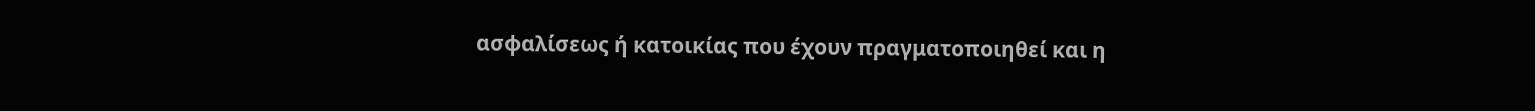ασφαλίσεως ή κατοικίας που έχουν πραγματοποιηθεί και η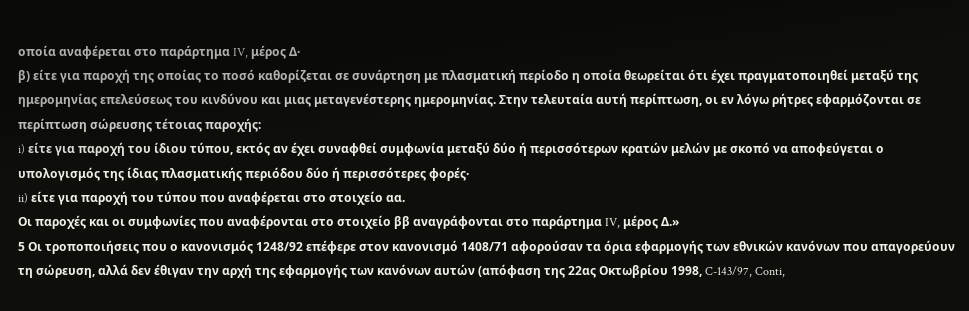οποία αναφέρεται στο παράρτημα IV, μέρος Δ·
β) είτε για παροχή της οποίας το ποσό καθορίζεται σε συνάρτηση με πλασματική περίοδο η οποία θεωρείται ότι έχει πραγματοποιηθεί μεταξύ της ημερομηνίας επελεύσεως του κινδύνου και μιας μεταγενέστερης ημερομηνίας. Στην τελευταία αυτή περίπτωση, οι εν λόγω ρήτρες εφαρμόζονται σε περίπτωση σώρευσης τέτοιας παροχής:
i) είτε για παροχή του ίδιου τύπου, εκτός αν έχει συναφθεί συμφωνία μεταξύ δύο ή περισσότερων κρατών μελών με σκοπό να αποφεύγεται ο υπολογισμός της ίδιας πλασματικής περιόδου δύο ή περισσότερες φορές·
ii) είτε για παροχή του τύπου που αναφέρεται στο στοιχείο αα.
Οι παροχές και οι συμφωνίες που αναφέρονται στο στοιχείο ββ αναγράφονται στο παράρτημα IV, μέρος Δ.»
5 Οι τροποποιήσεις που ο κανονισμός 1248/92 επέφερε στον κανονισμό 1408/71 αφορούσαν τα όρια εφαρμογής των εθνικών κανόνων που απαγορεύουν τη σώρευση, αλλά δεν έθιγαν την αρχή της εφαρμογής των κανόνων αυτών (απόφαση της 22ας Οκτωβρίου 1998, C-143/97, Conti,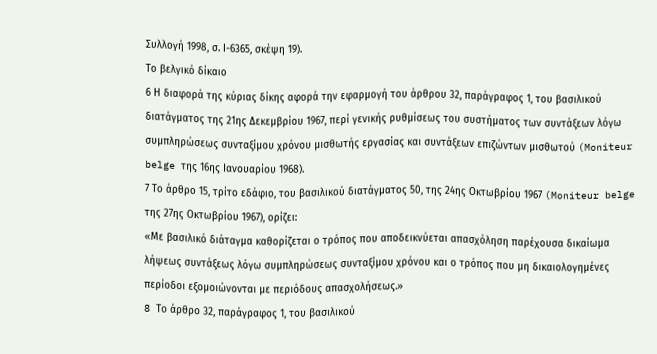Συλλογή 1998, σ. Ι-6365, σκέψη 19).
Το βελγικό δίκαιο
6 Η διαφορά της κύριας δίκης αφορά την εφαρμογή του άρθρου 32, παράγραφος 1, του βασιλικού διατάγματος της 21ης Δεκεμβρίου 1967, περί γενικής ρυθμίσεως του συστήματος των συντάξεων λόγω συμπληρώσεως συνταξίμου χρόνου μισθωτής εργασίας και συντάξεων επιζώντων μισθωτού (Moniteur belge της 16ης Ιανουαρίου 1968).
7 Το άρθρο 15, τρίτο εδάφιο, του βασιλικού διατάγματος 50, της 24ης Οκτωβρίου 1967 (Moniteur belge της 27ης Οκτωβρίου 1967), ορίζει:
«Με βασιλικό διάταγμα καθορίζεται ο τρόπος που αποδεικνύεται απασχόληση παρέχουσα δικαίωμα λήψεως συντάξεως λόγω συμπληρώσεως συνταξίμου χρόνου και ο τρόπος που μη δικαιολογημένες περίοδοι εξομοιώνονται με περιόδους απασχολήσεως.»
8 Tο άρθρο 32, παράγραφος 1, του βασιλικού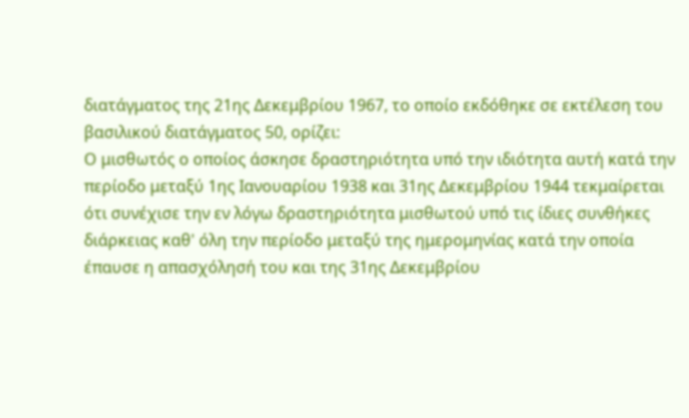διατάγματος της 21ης Δεκεμβρίου 1967, το οποίο εκδόθηκε σε εκτέλεση του βασιλικού διατάγματος 50, ορίζει:
Ο μισθωτός ο οποίος άσκησε δραστηριότητα υπό την ιδιότητα αυτή κατά την περίοδο μεταξύ 1ης Ιανουαρίου 1938 και 31ης Δεκεμβρίου 1944 τεκμαίρεται ότι συνέχισε την εν λόγω δραστηριότητα μισθωτού υπό τις ίδιες συνθήκες διάρκειας καθ' όλη την περίοδο μεταξύ της ημερομηνίας κατά την οποία έπαυσε η απασχόλησή του και της 31ης Δεκεμβρίου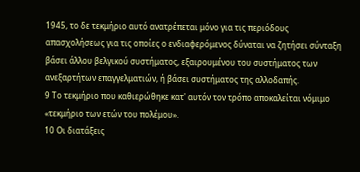1945, το δε τεκμήριο αυτό ανατρέπεται μόνο για τις περιόδους απασχολήσεως για τις οποίες ο ενδιαφερόμενος δύναται να ζητήσει σύνταξη βάσει άλλου βελγικού συστήματος, εξαιρουμένου του συστήματος των ανεξαρτήτων επαγγελματιών, ή βάσει συστήματος της αλλοδαπής.
9 Το τεκμήριο που καθιερώθηκε κατ' αυτόν τον τρόπο αποκαλείται νόμιμο «τεκμήριο των ετών του πολέμου».
10 Οι διατάξεις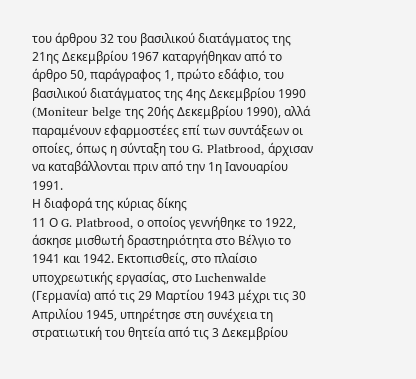του άρθρου 32 του βασιλικού διατάγματος της 21ης Δεκεμβρίου 1967 καταργήθηκαν από το άρθρο 50, παράγραφος 1, πρώτο εδάφιο, του βασιλικού διατάγματος της 4ης Δεκεμβρίου 1990 (Moniteur belge της 20ής Δεκεμβρίου 1990), αλλά παραμένουν εφαρμοστέες επί των συντάξεων οι οποίες, όπως η σύνταξη του G. Platbrood, άρχισαν να καταβάλλονται πριν από την 1η Ιανουαρίου 1991.
Η διαφορά της κύριας δίκης
11 Ο G. Platbrood, ο οποίος γεννήθηκε το 1922, άσκησε μισθωτή δραστηριότητα στο Βέλγιο το 1941 και 1942. Εκτοπισθείς, στο πλαίσιο υποχρεωτικής εργασίας, στο Luchenwalde (Γερμανία) από τις 29 Μαρτίου 1943 μέχρι τις 30 Απριλίου 1945, υπηρέτησε στη συνέχεια τη στρατιωτική του θητεία από τις 3 Δεκεμβρίου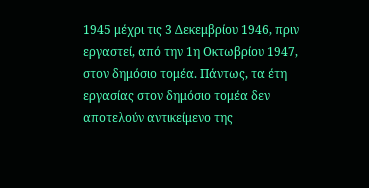1945 μέχρι τις 3 Δεκεμβρίου 1946, πριν εργαστεί, από την 1η Οκτωβρίου 1947, στον δημόσιο τομέα. Πάντως, τα έτη εργασίας στον δημόσιο τομέα δεν αποτελούν αντικείμενο της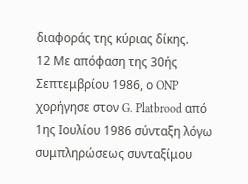διαφοράς της κύριας δίκης.
12 Με απόφαση της 30ής Σεπτεμβρίου 1986, ο ONP χορήγησε στον G. Platbrood από 1ης Ιουλίου 1986 σύνταξη λόγω συμπληρώσεως συνταξίμου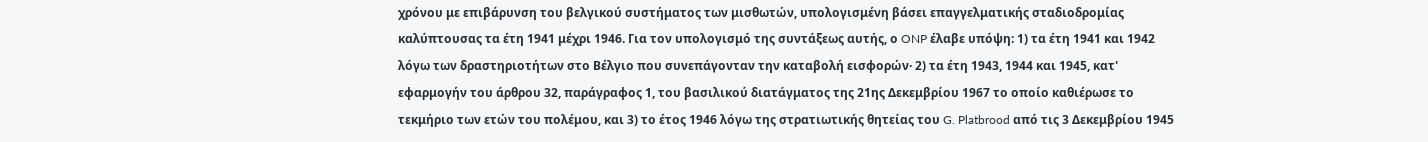χρόνου με επιβάρυνση του βελγικού συστήματος των μισθωτών, υπολογισμένη βάσει επαγγελματικής σταδιοδρομίας καλύπτουσας τα έτη 1941 μέχρι 1946. Για τον υπολογισμό της συντάξεως αυτής, ο ONP έλαβε υπόψη: 1) τα έτη 1941 και 1942 λόγω των δραστηριοτήτων στο Βέλγιο που συνεπάγονταν την καταβολή εισφορών· 2) τα έτη 1943, 1944 και 1945, κατ' εφαρμογήν του άρθρου 32, παράγραφος 1, του βασιλικού διατάγματος της 21ης Δεκεμβρίου 1967 το οποίο καθιέρωσε το τεκμήριο των ετών του πολέμου, και 3) το έτος 1946 λόγω της στρατιωτικής θητείας του G. Platbrood από τις 3 Δεκεμβρίου 1945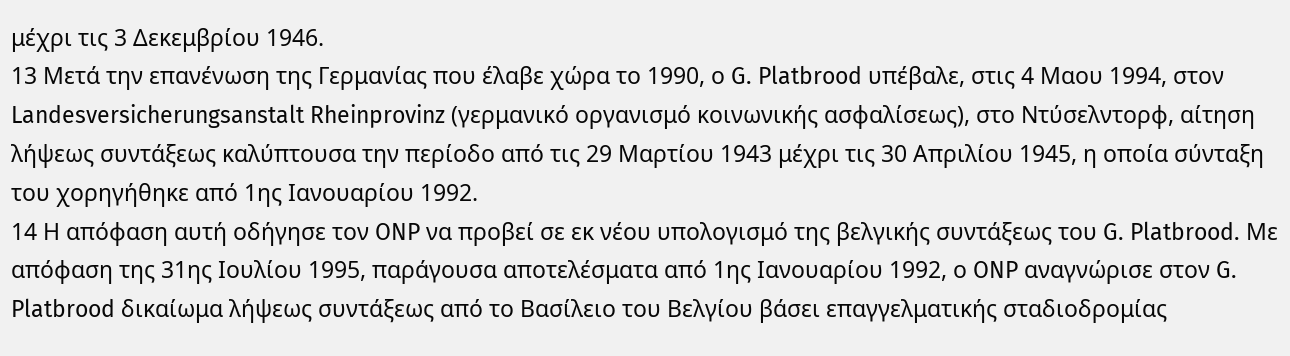μέχρι τις 3 Δεκεμβρίου 1946.
13 Μετά την επανένωση της Γερμανίας που έλαβε χώρα το 1990, ο G. Platbrood υπέβαλε, στις 4 Μαου 1994, στον Landesversicherungsanstalt Rheinprovinz (γερμανικό οργανισμό κοινωνικής ασφαλίσεως), στο Ντύσελντορφ, αίτηση λήψεως συντάξεως καλύπτουσα την περίοδο από τις 29 Μαρτίου 1943 μέχρι τις 30 Απριλίου 1945, η οποία σύνταξη του χορηγήθηκε από 1ης Ιανουαρίου 1992.
14 Η απόφαση αυτή οδήγησε τον ONP να προβεί σε εκ νέου υπολογισμό της βελγικής συντάξεως του G. Platbrood. Με απόφαση της 31ης Ιουλίου 1995, παράγουσα αποτελέσματα από 1ης Ιανουαρίου 1992, ο ONP αναγνώρισε στον G. Platbrood δικαίωμα λήψεως συντάξεως από το Βασίλειο του Βελγίου βάσει επαγγελματικής σταδιοδρομίας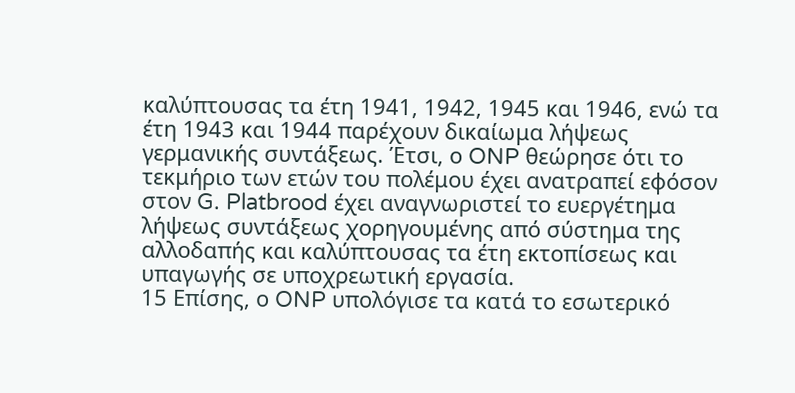καλύπτουσας τα έτη 1941, 1942, 1945 και 1946, ενώ τα έτη 1943 και 1944 παρέχουν δικαίωμα λήψεως γερμανικής συντάξεως. Έτσι, ο ONP θεώρησε ότι το τεκμήριο των ετών του πολέμου έχει ανατραπεί εφόσον στον G. Platbrood έχει αναγνωριστεί το ευεργέτημα λήψεως συντάξεως χορηγουμένης από σύστημα της αλλοδαπής και καλύπτουσας τα έτη εκτοπίσεως και υπαγωγής σε υποχρεωτική εργασία.
15 Επίσης, ο ONP υπολόγισε τα κατά το εσωτερικό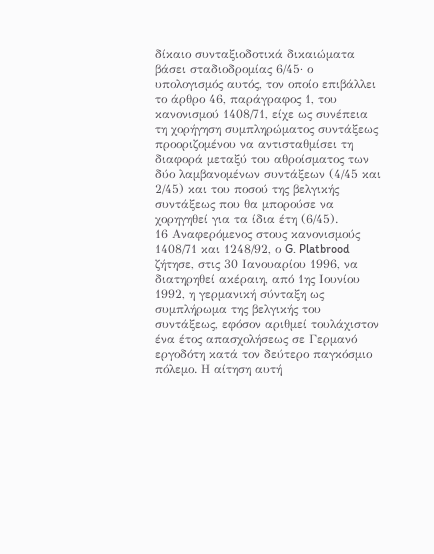δίκαιο συνταξιοδοτικά δικαιώματα βάσει σταδιοδρομίας 6/45· ο υπολογισμός αυτός, τον οποίο επιβάλλει το άρθρο 46, παράγραφος 1, του κανονισμού 1408/71, είχε ως συνέπεια τη χορήγηση συμπληρώματος συντάξεως προοριζομένου να αντισταθμίσει τη διαφορά μεταξύ του αθροίσματος των δύο λαμβανομένων συντάξεων (4/45 και 2/45) και του ποσού της βελγικής συντάξεως που θα μπορούσε να χορηγηθεί για τα ίδια έτη (6/45).
16 Αναφερόμενος στους κανονισμούς 1408/71 και 1248/92, ο G. Platbrood ζήτησε, στις 30 Ιανουαρίου 1996, να διατηρηθεί ακέραιη, από 1ης Ιουνίου 1992, η γερμανική σύνταξη ως συμπλήρωμα της βελγικής του συντάξεως, εφόσον αριθμεί τουλάχιστον ένα έτος απασχολήσεως σε Γερμανό εργοδότη κατά τον δεύτερο παγκόσμιο πόλεμο. Η αίτηση αυτή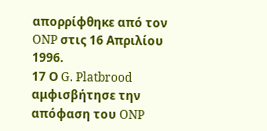απορρίφθηκε από τον ONP στις 16 Απριλίου 1996.
17 Ο G. Platbrood αμφισβήτησε την απόφαση του ONP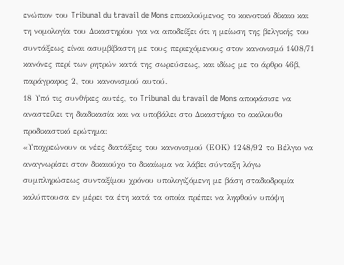ενώπιον του Tribunal du travail de Mons επικαλούμενος το κοινοτικό δίκαιο και τη νομολογία του Δικαστηρίου για να αποδείξει ότι η μείωση της βελγικής του συντάξεως είναι ασυμβίβαστη με τους περιεχόμενους στον κανονισμό 1408/71 κανόνες περί των ρητρών κατά της σωρεύσεως, και ιδίως με το άρθρο 46β, παράγραφος 2, του κανονισμού αυτού.
18 Υπό τις συνθήκες αυτές, το Tribunal du travail de Mons αποφάσισε να αναστείλει τη διαδικασία και να υποβάλει στο Δικαστήριο το ακόλουθο προδικαστικό ερώτημα:
«Υποχρεώνουν οι νέες διατάξεις του κανονισμού (ΕΟΚ) 1248/92 το Βέλγιο να αναγνωρίσει στον δικαιούχο το δικαίωμα να λάβει σύνταξη λόγω συμπληρώσεως συνταξίμου χρόνου υπολογιζόμενη με βάση σταδιοδρομία καλύπτουσα εν μέρει τα έτη κατά τα οποία πρέπει να ληφθούν υπόψη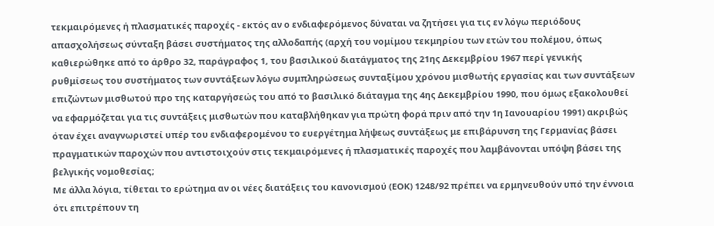τεκμαιρόμενες ή πλασματικές παροχές - εκτός αν ο ενδιαφερόμενος δύναται να ζητήσει για τις εν λόγω περιόδους απασχολήσεως σύνταξη βάσει συστήματος της αλλοδαπής (αρχή του νομίμου τεκμηρίου των ετών του πολέμου, όπως καθιερώθηκε από το άρθρο 32, παράγραφος 1, του βασιλικού διατάγματος της 21ης Δεκεμβρίου 1967 περί γενικής ρυθμίσεως του συστήματος των συντάξεων λόγω συμπληρώσεως συνταξίμου χρόνου μισθωτής εργασίας και των συντάξεων επιζώντων μισθωτού προ της καταργήσεώς του από το βασιλικό διάταγμα της 4ης Δεκεμβρίου 1990, που όμως εξακολουθεί να εφαρμόζεται για τις συντάξεις μισθωτών που καταβλήθηκαν για πρώτη φορά πριν από την 1η Ιανουαρίου 1991) ακριβώς όταν έχει αναγνωριστεί υπέρ του ενδιαφερομένου το ευεργέτημα λήψεως συντάξεως με επιβάρυνση της Γερμανίας βάσει πραγματικών παροχών που αντιστοιχούν στις τεκμαιρόμενες ή πλασματικές παροχές που λαμβάνονται υπόψη βάσει της βελγικής νομοθεσίας;
Με άλλα λόγια, τίθεται το ερώτημα αν οι νέες διατάξεις του κανονισμού (ΕΟΚ) 1248/92 πρέπει να ερμηνευθούν υπό την έννοια ότι επιτρέπουν τη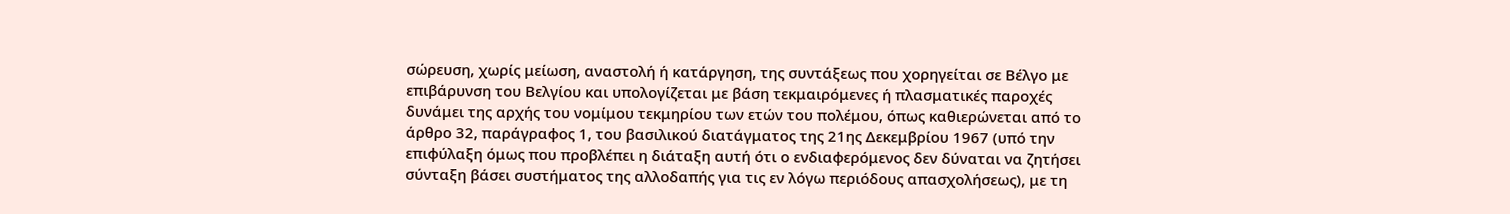σώρευση, χωρίς μείωση, αναστολή ή κατάργηση, της συντάξεως που χορηγείται σε Βέλγο με επιβάρυνση του Βελγίου και υπολογίζεται με βάση τεκμαιρόμενες ή πλασματικές παροχές δυνάμει της αρχής του νομίμου τεκμηρίου των ετών του πολέμου, όπως καθιερώνεται από το άρθρο 32, παράγραφος 1, του βασιλικού διατάγματος της 21ης Δεκεμβρίου 1967 (υπό την επιφύλαξη όμως που προβλέπει η διάταξη αυτή ότι ο ενδιαφερόμενος δεν δύναται να ζητήσει σύνταξη βάσει συστήματος της αλλοδαπής για τις εν λόγω περιόδους απασχολήσεως), με τη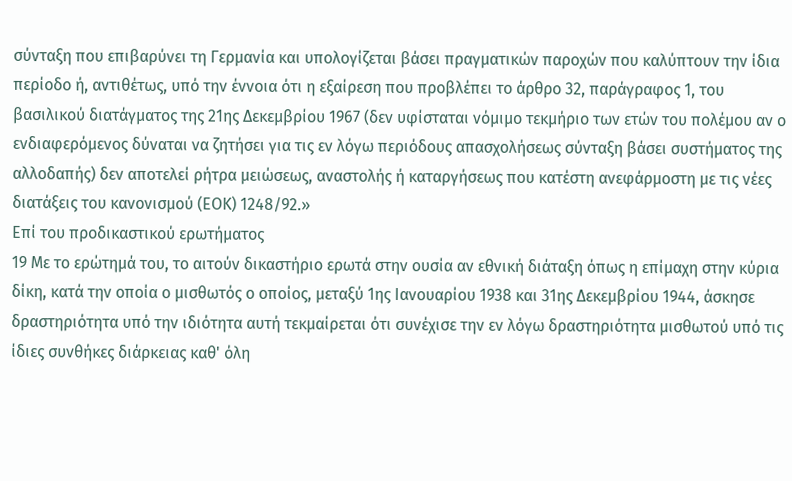σύνταξη που επιβαρύνει τη Γερμανία και υπολογίζεται βάσει πραγματικών παροχών που καλύπτουν την ίδια περίοδο ή, αντιθέτως, υπό την έννοια ότι η εξαίρεση που προβλέπει το άρθρο 32, παράγραφος 1, του βασιλικού διατάγματος της 21ης Δεκεμβρίου 1967 (δεν υφίσταται νόμιμο τεκμήριο των ετών του πολέμου αν ο ενδιαφερόμενος δύναται να ζητήσει για τις εν λόγω περιόδους απασχολήσεως σύνταξη βάσει συστήματος της αλλοδαπής) δεν αποτελεί ρήτρα μειώσεως, αναστολής ή καταργήσεως που κατέστη ανεφάρμοστη με τις νέες διατάξεις του κανονισμού (ΕΟΚ) 1248/92.»
Επί του προδικαστικού ερωτήματος
19 Με το ερώτημά του, το αιτούν δικαστήριο ερωτά στην ουσία αν εθνική διάταξη όπως η επίμαχη στην κύρια δίκη, κατά την οποία ο μισθωτός ο οποίος, μεταξύ 1ης Ιανουαρίου 1938 και 31ης Δεκεμβρίου 1944, άσκησε δραστηριότητα υπό την ιδιότητα αυτή τεκμαίρεται ότι συνέχισε την εν λόγω δραστηριότητα μισθωτού υπό τις ίδιες συνθήκες διάρκειας καθ' όλη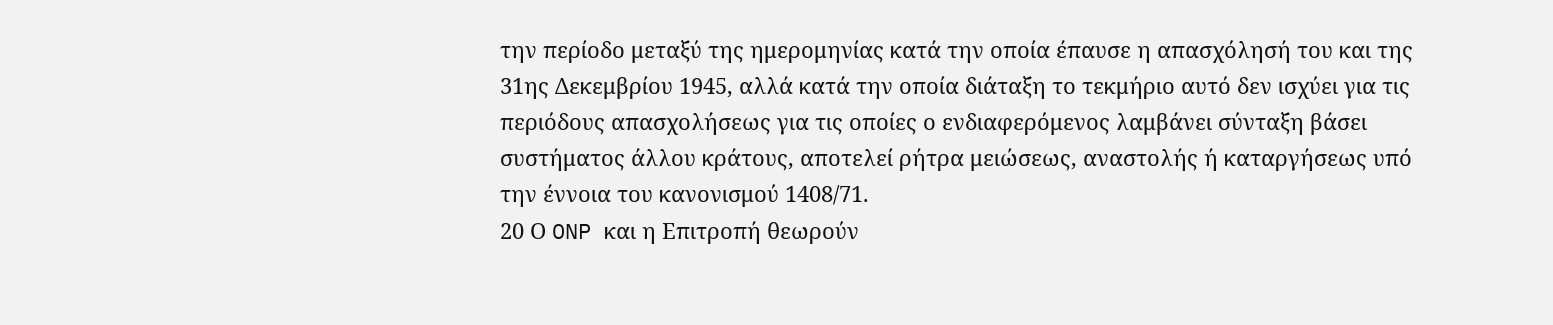την περίοδο μεταξύ της ημερομηνίας κατά την οποία έπαυσε η απασχόλησή του και της 31ης Δεκεμβρίου 1945, αλλά κατά την οποία διάταξη το τεκμήριο αυτό δεν ισχύει για τις περιόδους απασχολήσεως για τις οποίες ο ενδιαφερόμενος λαμβάνει σύνταξη βάσει συστήματος άλλου κράτους, αποτελεί ρήτρα μειώσεως, αναστολής ή καταργήσεως υπό την έννοια του κανονισμού 1408/71.
20 Ο ONP και η Επιτροπή θεωρούν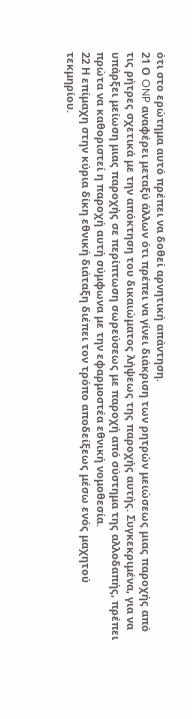ότι στο ερώτημα αυτό πρέπει να δοθεί αρνητική απάντηση.
21 Ο ONP αναφέρει μεταξύ άλλων ότι πρέπει να γίνει διάκριση των ρητρών μειώσεως μιας παροχής από τις ρήτρες σχετικά με την απόκτηση του δικαιώματος λήψεως της παροχής αυτής. Συγκεκριμένα, για να υπάρξει μείωση μιας παροχής σε περίπτωση σωρεύσεως με παροχή από σύστημα της αλλοδαπής, πρέπει πρώτα να καθοριστεί η παροχή αυτή σύμφωνα με την εφαρμοστέα εθνική νομοθεσία.
22 Η επίμαχη στην κύρια δίκη εθνική διάταξη διέπει τον τρόπο αποδείξεως μέσω ενός μαχητού τεκμηρίου.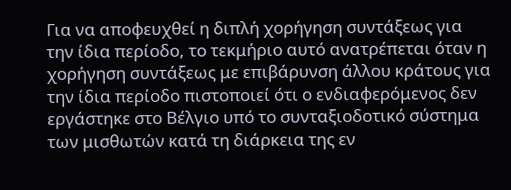Για να αποφευχθεί η διπλή χορήγηση συντάξεως για την ίδια περίοδο, το τεκμήριο αυτό ανατρέπεται όταν η χορήγηση συντάξεως με επιβάρυνση άλλου κράτους για την ίδια περίοδο πιστοποιεί ότι ο ενδιαφερόμενος δεν εργάστηκε στο Βέλγιο υπό το συνταξιοδοτικό σύστημα των μισθωτών κατά τη διάρκεια της εν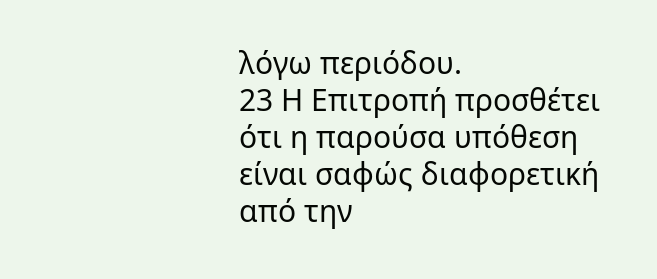λόγω περιόδου.
23 Η Επιτροπή προσθέτει ότι η παρούσα υπόθεση είναι σαφώς διαφορετική από την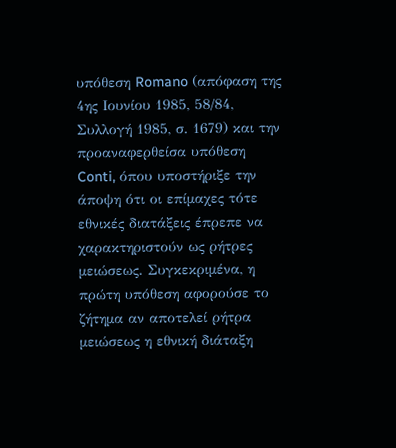υπόθεση Romano (απόφαση της 4ης Ιουνίου 1985, 58/84, Συλλογή 1985, σ. 1679) και την προαναφερθείσα υπόθεση Conti, όπου υποστήριξε την άποψη ότι οι επίμαχες τότε εθνικές διατάξεις έπρεπε να χαρακτηριστούν ως ρήτρες μειώσεως. Συγκεκριμένα, η πρώτη υπόθεση αφορούσε το ζήτημα αν αποτελεί ρήτρα μειώσεως η εθνική διάταξη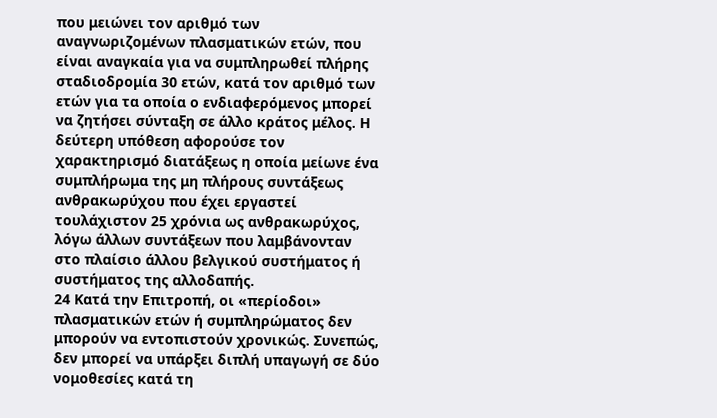που μειώνει τον αριθμό των αναγνωριζομένων πλασματικών ετών, που είναι αναγκαία για να συμπληρωθεί πλήρης σταδιοδρομία 30 ετών, κατά τον αριθμό των ετών για τα οποία ο ενδιαφερόμενος μπορεί να ζητήσει σύνταξη σε άλλο κράτος μέλος. Η δεύτερη υπόθεση αφορούσε τον χαρακτηρισμό διατάξεως η οποία μείωνε ένα συμπλήρωμα της μη πλήρους συντάξεως ανθρακωρύχου που έχει εργαστεί τουλάχιστον 25 χρόνια ως ανθρακωρύχος, λόγω άλλων συντάξεων που λαμβάνονταν στο πλαίσιο άλλου βελγικού συστήματος ή συστήματος της αλλοδαπής.
24 Κατά την Επιτροπή, οι «περίοδοι» πλασματικών ετών ή συμπληρώματος δεν μπορούν να εντοπιστούν χρονικώς. Συνεπώς, δεν μπορεί να υπάρξει διπλή υπαγωγή σε δύο νομοθεσίες κατά τη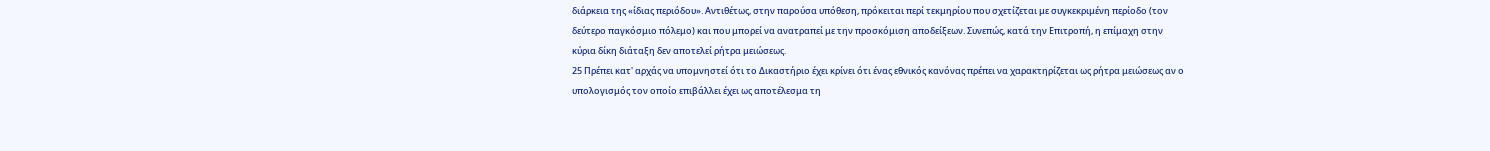διάρκεια της «ίδιας περιόδου». Αντιθέτως, στην παρούσα υπόθεση, πρόκειται περί τεκμηρίου που σχετίζεται με συγκεκριμένη περίοδο (τον δεύτερο παγκόσμιο πόλεμο) και που μπορεί να ανατραπεί με την προσκόμιση αποδείξεων. Συνεπώς, κατά την Επιτροπή, η επίμαχη στην κύρια δίκη διάταξη δεν αποτελεί ρήτρα μειώσεως.
25 Πρέπει κατ' αρχάς να υπομνηστεί ότι το Δικαστήριο έχει κρίνει ότι ένας εθνικός κανόνας πρέπει να χαρακτηρίζεται ως ρήτρα μειώσεως αν ο υπολογισμός τον οποίο επιβάλλει έχει ως αποτέλεσμα τη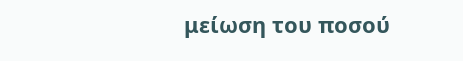μείωση του ποσού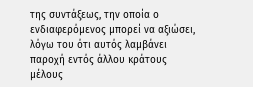της συντάξεως, την οποία ο ενδιαφερόμενος μπορεί να αξιώσει, λόγω του ότι αυτός λαμβάνει παροχή εντός άλλου κράτους μέλους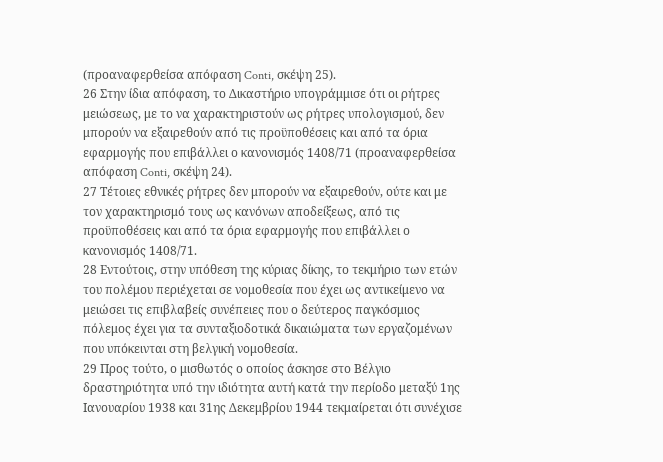(προαναφερθείσα απόφαση Conti, σκέψη 25).
26 Στην ίδια απόφαση, το Δικαστήριο υπογράμμισε ότι οι ρήτρες μειώσεως, με το να χαρακτηριστούν ως ρήτρες υπολογισμού, δεν μπορούν να εξαιρεθούν από τις προϋποθέσεις και από τα όρια εφαρμογής που επιβάλλει ο κανονισμός 1408/71 (προαναφερθείσα απόφαση Conti, σκέψη 24).
27 Τέτοιες εθνικές ρήτρες δεν μπορούν να εξαιρεθούν, ούτε και με τον χαρακτηρισμό τους ως κανόνων αποδείξεως, από τις προϋποθέσεις και από τα όρια εφαρμογής που επιβάλλει ο κανονισμός 1408/71.
28 Εντούτοις, στην υπόθεση της κύριας δίκης, το τεκμήριο των ετών του πολέμου περιέχεται σε νομοθεσία που έχει ως αντικείμενο να μειώσει τις επιβλαβείς συνέπειες που ο δεύτερος παγκόσμιος πόλεμος έχει για τα συνταξιοδοτικά δικαιώματα των εργαζομένων που υπόκεινται στη βελγική νομοθεσία.
29 Προς τούτο, ο μισθωτός ο οποίος άσκησε στο Βέλγιο δραστηριότητα υπό την ιδιότητα αυτή κατά την περίοδο μεταξύ 1ης Ιανουαρίου 1938 και 31ης Δεκεμβρίου 1944 τεκμαίρεται ότι συνέχισε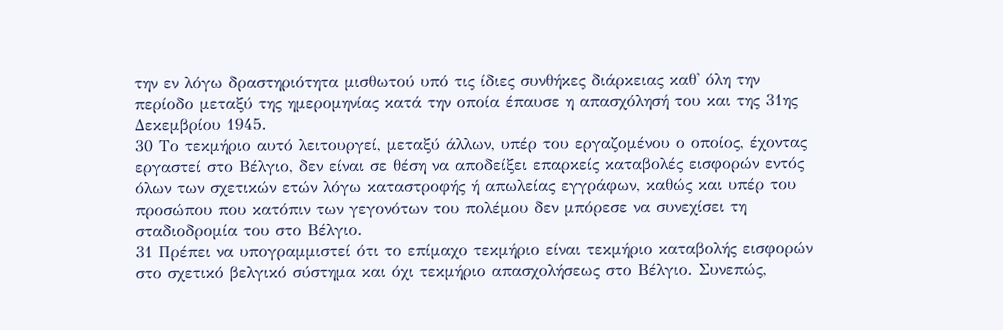την εν λόγω δραστηριότητα μισθωτού υπό τις ίδιες συνθήκες διάρκειας καθ' όλη την περίοδο μεταξύ της ημερομηνίας κατά την οποία έπαυσε η απασχόλησή του και της 31ης Δεκεμβρίου 1945.
30 Το τεκμήριο αυτό λειτουργεί, μεταξύ άλλων, υπέρ του εργαζομένου ο οποίος, έχοντας εργαστεί στο Βέλγιο, δεν είναι σε θέση να αποδείξει επαρκείς καταβολές εισφορών εντός όλων των σχετικών ετών λόγω καταστροφής ή απωλείας εγγράφων, καθώς και υπέρ του προσώπου που κατόπιν των γεγονότων του πολέμου δεν μπόρεσε να συνεχίσει τη σταδιοδρομία του στο Βέλγιο.
31 Πρέπει να υπογραμμιστεί ότι το επίμαχο τεκμήριο είναι τεκμήριο καταβολής εισφορών στο σχετικό βελγικό σύστημα και όχι τεκμήριο απασχολήσεως στο Βέλγιο. Συνεπώς,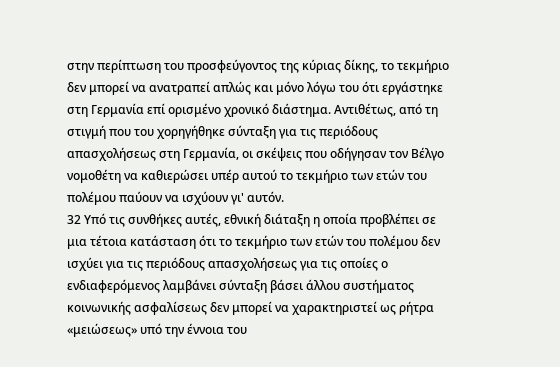στην περίπτωση του προσφεύγοντος της κύριας δίκης, το τεκμήριο δεν μπορεί να ανατραπεί απλώς και μόνο λόγω του ότι εργάστηκε στη Γερμανία επί ορισμένο χρονικό διάστημα. Αντιθέτως, από τη στιγμή που του χορηγήθηκε σύνταξη για τις περιόδους απασχολήσεως στη Γερμανία, οι σκέψεις που οδήγησαν τον Βέλγο νομοθέτη να καθιερώσει υπέρ αυτού το τεκμήριο των ετών του πολέμου παύουν να ισχύουν γι' αυτόν.
32 Υπό τις συνθήκες αυτές, εθνική διάταξη η οποία προβλέπει σε μια τέτοια κατάσταση ότι το τεκμήριο των ετών του πολέμου δεν ισχύει για τις περιόδους απασχολήσεως για τις οποίες ο ενδιαφερόμενος λαμβάνει σύνταξη βάσει άλλου συστήματος κοινωνικής ασφαλίσεως δεν μπορεί να χαρακτηριστεί ως ρήτρα «μειώσεως» υπό την έννοια του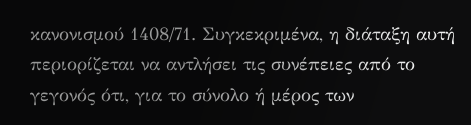κανονισμού 1408/71. Συγκεκριμένα, η διάταξη αυτή περιορίζεται να αντλήσει τις συνέπειες από το γεγονός ότι, για το σύνολο ή μέρος των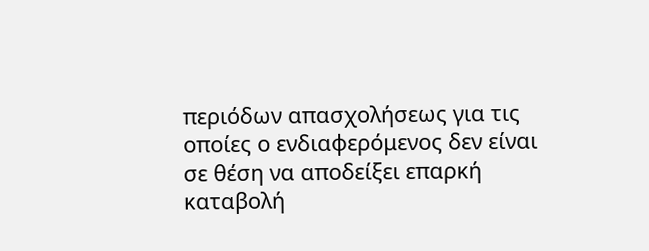περιόδων απασχολήσεως για τις οποίες ο ενδιαφερόμενος δεν είναι σε θέση να αποδείξει επαρκή καταβολή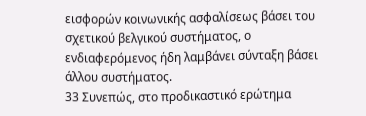εισφορών κοινωνικής ασφαλίσεως βάσει του σχετικού βελγικού συστήματος, ο ενδιαφερόμενος ήδη λαμβάνει σύνταξη βάσει άλλου συστήματος.
33 Συνεπώς, στο προδικαστικό ερώτημα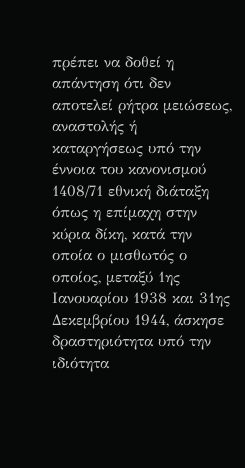πρέπει να δοθεί η απάντηση ότι δεν αποτελεί ρήτρα μειώσεως, αναστολής ή καταργήσεως υπό την έννοια του κανονισμού 1408/71 εθνική διάταξη όπως η επίμαχη στην κύρια δίκη, κατά την οποία ο μισθωτός ο οποίος, μεταξύ 1ης Ιανουαρίου 1938 και 31ης Δεκεμβρίου 1944, άσκησε δραστηριότητα υπό την ιδιότητα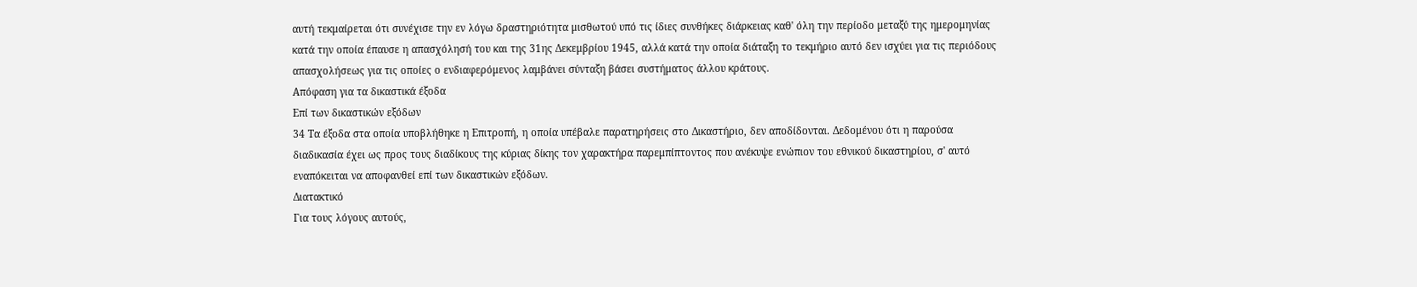αυτή τεκμαίρεται ότι συνέχισε την εν λόγω δραστηριότητα μισθωτού υπό τις ίδιες συνθήκες διάρκειας καθ' όλη την περίοδο μεταξύ της ημερομηνίας κατά την οποία έπαυσε η απασχόλησή του και της 31ης Δεκεμβρίου 1945, αλλά κατά την οποία διάταξη το τεκμήριο αυτό δεν ισχύει για τις περιόδους απασχολήσεως για τις οποίες ο ενδιαφερόμενος λαμβάνει σύνταξη βάσει συστήματος άλλου κράτους.
Απόφαση για τα δικαστικά έξοδα
Επί των δικαστικών εξόδων
34 Τα έξοδα στα οποία υποβλήθηκε η Επιτροπή, η οποία υπέβαλε παρατηρήσεις στο Δικαστήριο, δεν αποδίδονται. Δεδομένου ότι η παρούσα διαδικασία έχει ως προς τους διαδίκους της κύριας δίκης τον χαρακτήρα παρεμπίπτοντος που ανέκυψε ενώπιον του εθνικού δικαστηρίου, σ' αυτό εναπόκειται να αποφανθεί επί των δικαστικών εξόδων.
Διατακτικό
Για τους λόγους αυτούς,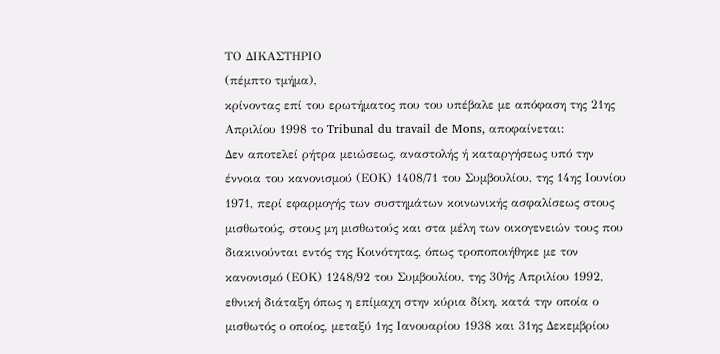ΤΟ ΔΙΚΑΣΤΗΡΙΟ
(πέμπτο τμήμα),
κρίνοντας επί του ερωτήματος που του υπέβαλε με απόφαση της 21ης Απριλίου 1998 το Tribunal du travail de Mons, αποφαίνεται:
Δεν αποτελεί ρήτρα μειώσεως, αναστολής ή καταργήσεως υπό την έννοια του κανονισμού (ΕΟΚ) 1408/71 του Συμβουλίου, της 14ης Ιουνίου 1971, περί εφαρμογής των συστημάτων κοινωνικής ασφαλίσεως στους μισθωτούς, στους μη μισθωτούς και στα μέλη των οικογενειών τους που διακινούνται εντός της Κοινότητας, όπως τροποποιήθηκε με τον κανονισμό (ΕΟΚ) 1248/92 του Συμβουλίου, της 30ής Απριλίου 1992, εθνική διάταξη όπως η επίμαχη στην κύρια δίκη, κατά την οποία ο μισθωτός ο οποίος, μεταξύ 1ης Ιανουαρίου 1938 και 31ης Δεκεμβρίου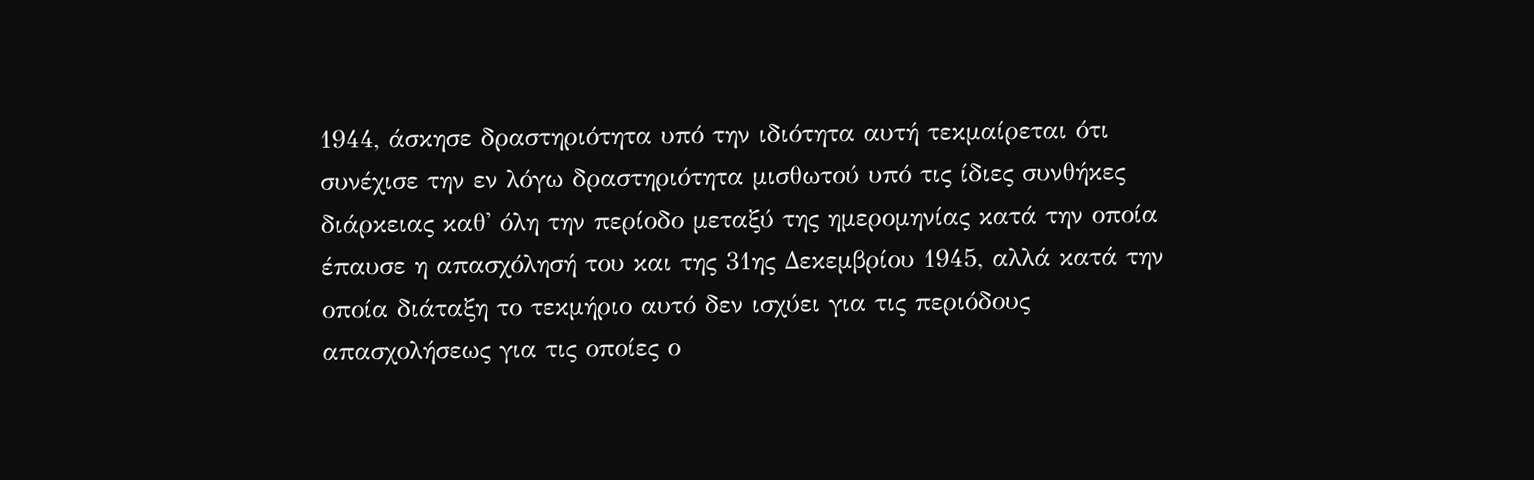1944, άσκησε δραστηριότητα υπό την ιδιότητα αυτή τεκμαίρεται ότι συνέχισε την εν λόγω δραστηριότητα μισθωτού υπό τις ίδιες συνθήκες διάρκειας καθ' όλη την περίοδο μεταξύ της ημερομηνίας κατά την οποία έπαυσε η απασχόλησή του και της 31ης Δεκεμβρίου 1945, αλλά κατά την οποία διάταξη το τεκμήριο αυτό δεν ισχύει για τις περιόδους απασχολήσεως για τις οποίες ο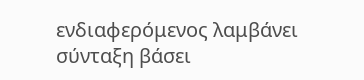ενδιαφερόμενος λαμβάνει σύνταξη βάσει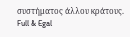συστήματος άλλου κράτους.
Full & Egal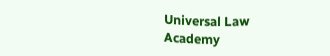Universal Law Academy